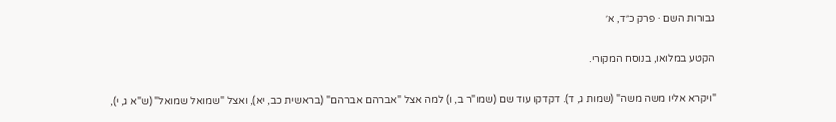גבורות השם · פרק כ״ד, א׳

הקטע במלואו, בנוסח המקורי.

"ויקרא אליו משה משה" (שמות ג, ד). דקדקו עוד שם (שמו"ר ב, ו) למה אצל "אברהם אברהם" (בראשית כב, יא), ואצל "שמואל שמואל" (ש"א ג, י),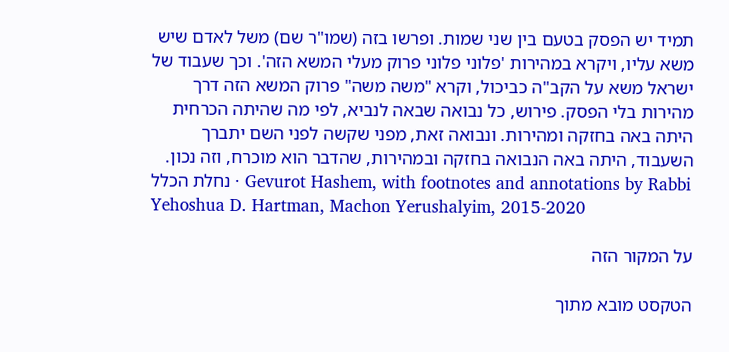תמיד יש הפסק בטעם בין שני שמות. ופרשו בזה (שמו"ר שם) משל לאדם שיש משא עליו, ויקרא במהירות 'פלוני פלוני פרוק מעלי המשא הזה'. וכך שעבוד של ישראל משא על הקב"ה כביכול, וקרא "משה משה" פרוק המשא הזה דרך מהירות בלי הפסק. פירוש, כל נבואה שבאה לנביא, לפי מה שהיתה הכרחית היתה באה בחזקה ומהירות. ונבואה זאת, מפני שקשה לפני השם יתברך השעבוד, היתה באה הנבואה בחזקה ובמהירות, שהדבר הוא מוכרח, וזה נכון.
נחלת הכלל · Gevurot Hashem, with footnotes and annotations by Rabbi Yehoshua D. Hartman, Machon Yerushalyim, 2015-2020

על המקור הזה

הטקסט מובא מתוך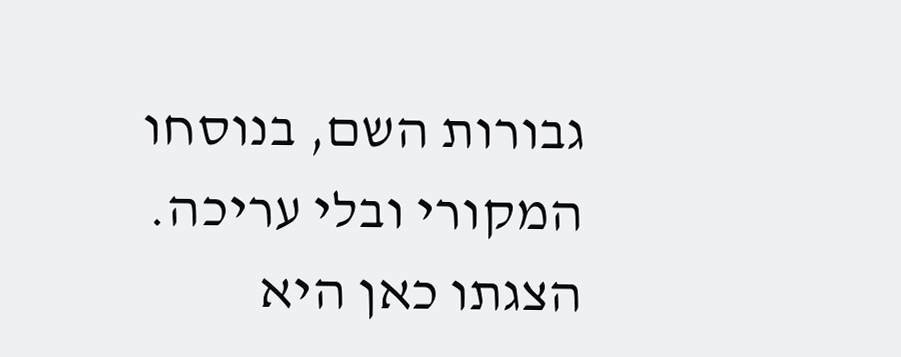גבורות השם, בנוסחו המקורי ובלי עריכה. הצגתו כאן היא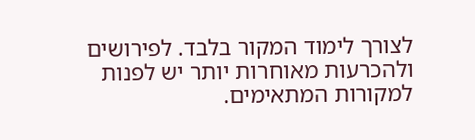לצורך לימוד המקור בלבד. לפירושים ולהכרעות מאוחרות יותר יש לפנות למקורות המתאימים.